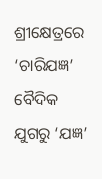ଶ୍ରୀକ୍ଷେତ୍ରରେ ‘ଚାରିଯଜ୍ଞ’
ବୈଦିକ ଯୁଗରୁ ‘ଯଜ୍ଞ’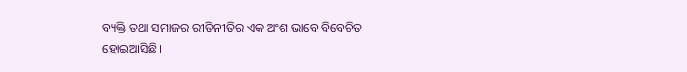ବ୍ୟକ୍ତି ତଥା ସମାଜର ରୀତିନୀତିର ଏକ ଅଂଶ ଭାବେ ବିବେଚିତ ହୋଇଆସିଛି।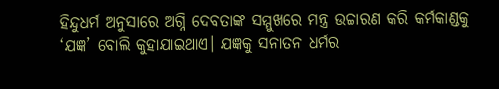ହିନ୍ଦୁଧର୍ମ ଅନୁସାରେ ଅଗ୍ନି ଦେବତାଙ୍କ ସମ୍ମୁଖରେ ମନ୍ତ୍ର ଉଚ୍ଚାରଣ କରି କର୍ମକାଣ୍ଡକୁ ‘ଯଜ୍ଞ’ ବୋଲି କୁହାଯାଇଥାଏ। ଯଜ୍ଞକୁ ସନାତନ ଧର୍ମର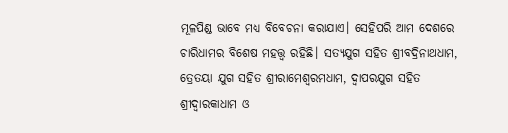ମୂଳପିଣ୍ଡ ଭାବେ ମଧ୍ୟ ବିବେଚନା କରାଯାଏ। ସେହିପରି ଆମ ଦେଶରେ ଚାରିଧାମର ବିଶେଷ ମହତ୍ତ୍ୱ ରହିଛି। ସତ୍ୟଯୁଗ ସହିତ ଶ୍ରୀବଦ୍ରିନାଥଧାମ, ତ୍ରେତୟା ଯୁଗ ସହିତ ଶ୍ରୀରାମେଶ୍ୱରମଧାମ, ଦ୍ୱାପରଯୁଗ ସହିତ ଶ୍ରୀଦ୍ୱାରକାଧାମ ଓ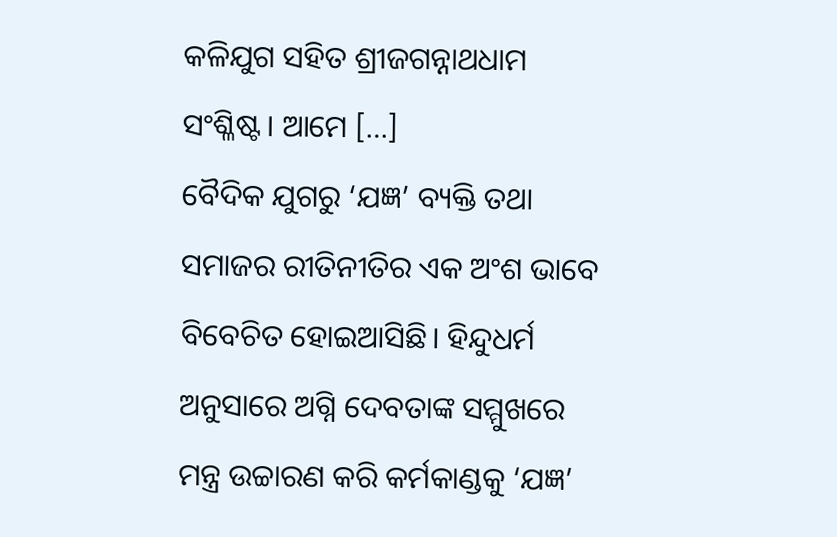କଳିଯୁଗ ସହିତ ଶ୍ରୀଜଗନ୍ନାଥଧାମ ସଂଶ୍ଳିଷ୍ଟ। ଆମେ […]
ବୈଦିକ ଯୁଗରୁ ‘ଯଜ୍ଞ’ ବ୍ୟକ୍ତି ତଥା ସମାଜର ରୀତିନୀତିର ଏକ ଅଂଶ ଭାବେ ବିବେଚିତ ହୋଇଆସିଛି। ହିନ୍ଦୁଧର୍ମ ଅନୁସାରେ ଅଗ୍ନି ଦେବତାଙ୍କ ସମ୍ମୁଖରେ ମନ୍ତ୍ର ଉଚ୍ଚାରଣ କରି କର୍ମକାଣ୍ଡକୁ ‘ଯଜ୍ଞ’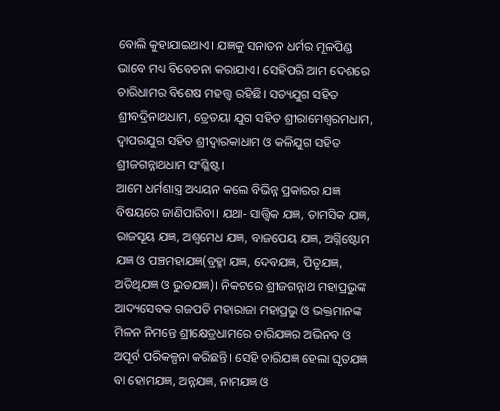ବୋଲି କୁହାଯାଇଥାଏ। ଯଜ୍ଞକୁ ସନାତନ ଧର୍ମର ମୂଳପିଣ୍ଡ ଭାବେ ମଧ୍ୟ ବିବେଚନା କରାଯାଏ। ସେହିପରି ଆମ ଦେଶରେ ଚାରିଧାମର ବିଶେଷ ମହତ୍ତ୍ୱ ରହିଛି। ସତ୍ୟଯୁଗ ସହିତ ଶ୍ରୀବଦ୍ରିନାଥଧାମ, ତ୍ରେତୟା ଯୁଗ ସହିତ ଶ୍ରୀରାମେଶ୍ୱରମଧାମ, ଦ୍ୱାପରଯୁଗ ସହିତ ଶ୍ରୀଦ୍ୱାରକାଧାମ ଓ କଳିଯୁଗ ସହିତ ଶ୍ରୀଜଗନ୍ନାଥଧାମ ସଂଶ୍ଳିଷ୍ଟ।
ଆମେ ଧର୍ମଶାସ୍ତ୍ର ଅଧ୍ୟୟନ କଲେ ବିଭିନ୍ନ ପ୍ରକାରର ଯଜ୍ଞ ବିଷୟରେ ଜାଣିପାରିବା। ଯଥା- ସାତ୍ତ୍ୱିକ ଯଜ୍ଞ, ତାମସିକ ଯଜ୍ଞ, ରାଜସୂୟ ଯଜ୍ଞ, ଅଶ୍ୱମେଧ ଯଜ୍ଞ, ବାଜପେୟ ଯଜ୍ଞ, ଅଗ୍ନିଷ୍ଟୋମ ଯଜ୍ଞ ଓ ପଞ୍ଚମହାଯଜ୍ଞ(ବ୍ରହ୍ମା ଯଜ୍ଞ, ଦେବଯଜ୍ଞ, ପିତୃଯଜ୍ଞ, ଅତିଥିଯଜ୍ଞ ଓ ଭୁତଯଜ୍ଞ)। ନିକଟରେ ଶ୍ରୀଜଗନ୍ନାଥ ମହାପ୍ରଭୁଙ୍କ ଆଦ୍ୟସେବକ ଗଜପତି ମହାରାଜା ମହାପ୍ରଭୁ ଓ ଭକ୍ତମାନଙ୍କ ମିଳନ ନିମନ୍ତେ ଶ୍ରୀକ୍ଷେତ୍ରଧାମରେ ଚାରିଯଜ୍ଞର ଅଭିନବ ଓ ଅପୂର୍ବ ପରିକଳ୍ପନା କରିଛନ୍ତି। ସେହି ଚାରିଯଜ୍ଞ ହେଲା ଘୃତଯଜ୍ଞ ବା ହୋମଯଜ୍ଞ, ଅନ୍ନଯଜ୍ଞ, ନାମଯଜ୍ଞ ଓ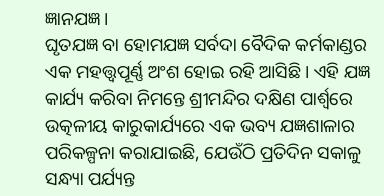ଜ୍ଞାନଯଜ୍ଞ।
ଘୃତଯଜ୍ଞ ବା ହୋମଯଜ୍ଞ ସର୍ବଦା ବୈଦିକ କର୍ମକାଣ୍ଡର ଏକ ମହତ୍ତ୍ୱପୂର୍ଣ୍ଣ ଅଂଶ ହୋଇ ରହି ଆସିଛି। ଏହି ଯଜ୍ଞ କାର୍ଯ୍ୟ କରିବା ନିମନ୍ତେ ଶ୍ରୀମନ୍ଦିର ଦକ୍ଷିଣ ପାର୍ଶ୍ବରେ ଉତ୍କଳୀୟ କାରୁକାର୍ଯ୍ୟରେ ଏକ ଭବ୍ୟ ଯଜ୍ଞଶାଳାର ପରିକଳ୍ପନା କରାଯାଇଛି, ଯେଉଁଠି ପ୍ରତିଦିନ ସକାଳୁ ସନ୍ଧ୍ୟା ପର୍ଯ୍ୟନ୍ତ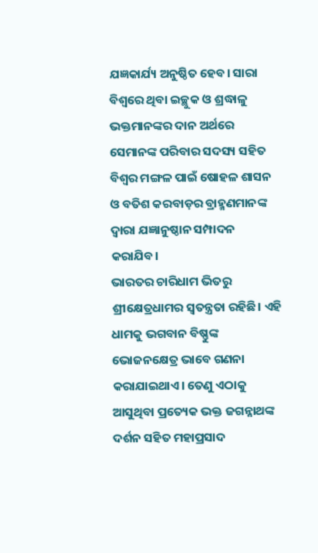ଯଜ୍ଞକାର୍ଯ୍ୟ ଅନୁଷ୍ଠିତ ହେବ। ସାରା ବିଶ୍ୱରେ ଥିବା ଇଚ୍ଛୁକ ଓ ଶ୍ରଦ୍ଧାଳୁ ଭକ୍ତମାନଙ୍କର ଦାନ ଅର୍ଥରେ ସେମାନଙ୍କ ପରିବାର ସଦସ୍ୟ ସହିତ ବିଶ୍ୱର ମଙ୍ଗଳ ପାଇଁ ଷୋହଳ ଶାସନ ଓ ବତିଶ କରବାଡ଼ର ବ୍ରାହ୍ମଣମାନଙ୍କ ଦ୍ୱାରା ଯଜ୍ଞାନୁଷ୍ଠାନ ସମ୍ପାଦନ କରାଯିବ।
ଭାରତର ଚାରିଧାମ ଭିତରୁ ଶ୍ରୀକ୍ଷେତ୍ରଧାମର ସ୍ୱତନ୍ତ୍ରତା ରହିଛି। ଏହି ଧାମକୁ ଭଗବାନ ବିଷ୍ଣୁଙ୍କ ଭୋଜନକ୍ଷେତ୍ର ଭାବେ ଗଣନା କରାଯାଇଥାଏ। ତେଣୁ ଏଠାକୁ ଆସୁଥିବା ପ୍ରତ୍ୟେକ ଭକ୍ତ ଜଗନ୍ନାଥଙ୍କ ଦର୍ଶନ ସହିତ ମହାପ୍ରସାଦ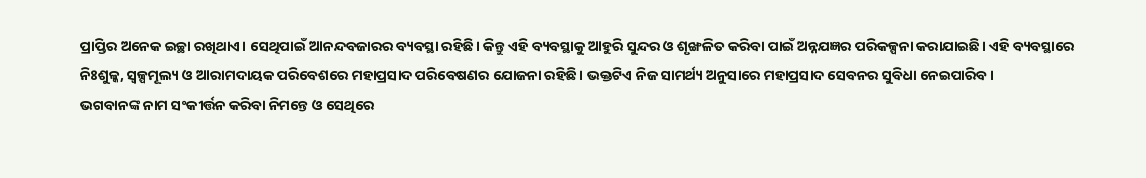ପ୍ରାପ୍ତିର ଅନେକ ଇଚ୍ଛା ରଖିଥାଏ। ସେଥିପାଇଁ ଆନନ୍ଦବଜାରର ବ୍ୟବସ୍ଥା ରହିଛି। କିନ୍ତୁ ଏହି ବ୍ୟବସ୍ଥାକୁ ଆହୁରି ସୁନ୍ଦର ଓ ଶୃଙ୍ଖଳିତ କରିବା ପାଇଁ ଅନ୍ନଯଜ୍ଞର ପରିକଳ୍ପନା କରାଯାଇଛି। ଏହି ବ୍ୟବସ୍ଥାରେ ନିଃଶୁଳ୍କ, ସ୍ୱଳ୍ପମୂଲ୍ୟ ଓ ଆରାମଦାୟକ ପରିବେଶରେ ମହାପ୍ରସାଦ ପରିବେଷଣର ଯୋଜନା ରହିଛି। ଭକ୍ତଟିଏ ନିଜ ସାମର୍ଥ୍ୟ ଅନୁସାରେ ମହାପ୍ରସାଦ ସେବନର ସୁବିଧା ନେଇପାରିବ।
ଭଗବାନଙ୍କ ନାମ ସଂକୀର୍ତ୍ତନ କରିବା ନିମନ୍ତେ ଓ ସେଥିରେ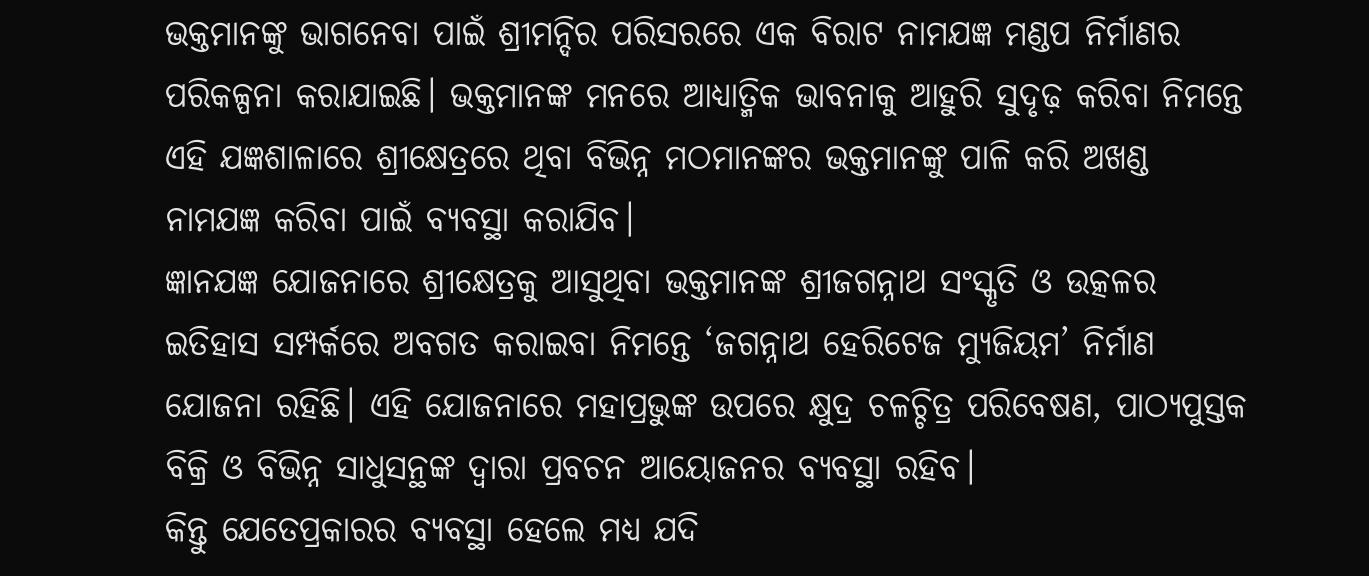ଭକ୍ତମାନଙ୍କୁ ଭାଗନେବା ପାଇଁ ଶ୍ରୀମନ୍ଦିର ପରିସରରେ ଏକ ବିରାଟ ନାମଯଜ୍ଞ ମଣ୍ଡପ ନିର୍ମାଣର ପରିକଳ୍ପନା କରାଯାଇଛି। ଭକ୍ତମାନଙ୍କ ମନରେ ଆଧ୍ୟାତ୍ମିକ ଭାବନାକୁ ଆହୁରି ସୁଦୃଢ଼ କରିବା ନିମନ୍ତେ ଏହି ଯଜ୍ଞଶାଳାରେ ଶ୍ରୀକ୍ଷେତ୍ରରେ ଥିବା ବିଭିନ୍ନ ମଠମାନଙ୍କର ଭକ୍ତମାନଙ୍କୁ ପାଳି କରି ଅଖଣ୍ଡ ନାମଯଜ୍ଞ କରିବା ପାଇଁ ବ୍ୟବସ୍ଥା କରାଯିବ।
ଜ୍ଞାନଯଜ୍ଞ ଯୋଜନାରେ ଶ୍ରୀକ୍ଷେତ୍ରକୁ ଆସୁଥିବା ଭକ୍ତମାନଙ୍କ ଶ୍ରୀଜଗନ୍ନାଥ ସଂସ୍କୃତି ଓ ଉତ୍କଳର ଇତିହାସ ସମ୍ପର୍କରେ ଅବଗତ କରାଇବା ନିମନ୍ତେ ‘ଜଗନ୍ନାଥ ହେରିଟେଜ ମ୍ୟୁଜିୟମ’ ନିର୍ମାଣ ଯୋଜନା ରହିଛି। ଏହି ଯୋଜନାରେ ମହାପ୍ରଭୁଙ୍କ ଉପରେ କ୍ଷୁଦ୍ର ଚଳଚ୍ଚିତ୍ର ପରିବେଷଣ, ପାଠ୍ୟପୁସ୍ତକ ବିକ୍ରି ଓ ବିଭିନ୍ନ ସାଧୁସନ୍ଥଙ୍କ ଦ୍ୱାରା ପ୍ରବଚନ ଆୟୋଜନର ବ୍ୟବସ୍ଥା ରହିବ।
କିନ୍ତୁ ଯେତେପ୍ରକାରର ବ୍ୟବସ୍ଥା ହେଲେ ମଧ୍ୟ ଯଦି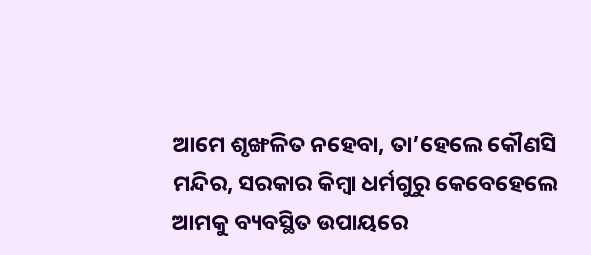ଆମେ ଶୃଙ୍ଖଳିତ ନହେବା, ତା’ହେଲେ କୌଣସି ମନ୍ଦିର, ସରକାର କିମ୍ୱା ଧର୍ମଗୁରୁ କେବେହେଲେ ଆମକୁ ବ୍ୟବସ୍ଥିତ ଉପାୟରେ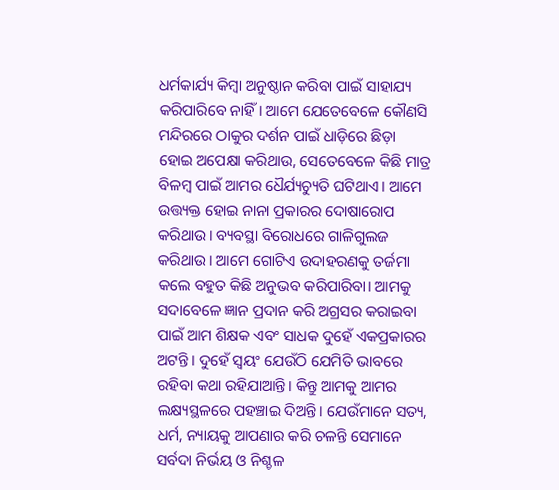ଧର୍ମକାର୍ଯ୍ୟ କିମ୍ୱା ଅନୁଷ୍ଠାନ କରିବା ପାଇଁ ସାହାଯ୍ୟ କରିପାରିବେ ନାହିଁ। ଆମେ ଯେତେବେଳେ କୌଣସି ମନ୍ଦିରରେ ଠାକୁର ଦର୍ଶନ ପାଇଁ ଧାଡ଼ିରେ ଛିଡ଼ା ହୋଇ ଅପେକ୍ଷା କରିଥାଉ, ସେତେବେଳେ କିଛି ମାତ୍ର ବିଳମ୍ୱ ପାଇଁ ଆମର ଧୈର୍ଯ୍ୟଚ୍ୟୁତି ଘଟିଥାଏ। ଆମେ ଉତ୍ତ୍ୟକ୍ତ ହୋଇ ନାନା ପ୍ରକାରର ଦୋଷାରୋପ କରିଥାଉ। ବ୍ୟବସ୍ଥା ବିରୋଧରେ ଗାଳିଗୁଲଜ କରିଥାଉ। ଆମେ ଗୋଟିଏ ଉଦାହରଣକୁ ତର୍ଜମା କଲେ ବହୁତ କିଛି ଅନୁଭବ କରିପାରିବା। ଆମକୁ ସଦାବେଳେ ଜ୍ଞାନ ପ୍ରଦାନ କରି ଅଗ୍ରସର କରାଇବା ପାଇଁ ଆମ ଶିକ୍ଷକ ଏବଂ ସାଧକ ଦୁହେଁ ଏକପ୍ରକାରର ଅଟନ୍ତି। ଦୁହେଁ ସ୍ୱୟଂ ଯେଉଁଠି ଯେମିତି ଭାବରେ ରହିବା କଥା ରହିଯାଆନ୍ତି। କିନ୍ତୁ ଆମକୁ ଆମର ଲକ୍ଷ୍ୟସ୍ଥଳରେ ପହଞ୍ଚାଇ ଦିଅନ୍ତି। ଯେଉଁମାନେ ସତ୍ୟ, ଧର୍ମ, ନ୍ୟାୟକୁ ଆପଣାର କରି ଚଳନ୍ତି ସେମାନେ ସର୍ବଦା ନିର୍ଭୟ ଓ ନିଶ୍ଚଳ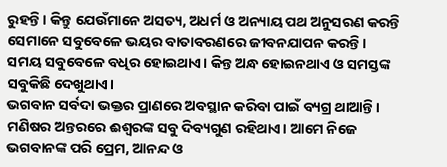ରୁହନ୍ତି। କିନ୍ତୁ ଯେଉଁମାନେ ଅସତ୍ୟ, ଅଧର୍ମ ଓ ଅନ୍ୟାୟ ପଥ ଅନୁସରଣ କରନ୍ତି ସେମାନେ ସବୁବେଳେ ଭୟର ବାତାବରଣରେ ଜୀବନଯାପନ କରନ୍ତି। ସମୟ ସବୁବେଳେ ବଧିର ହୋଇଥାଏ। କିନ୍ତ ଅନ୍ଧ ହୋଇନଥାଏ ଓ ସମସ୍ତଙ୍କ ସବୁକିଛି ଦେଖୁଥାଏ।
ଭଗବାନ ସର୍ବଦା ଭକ୍ତର ପ୍ରାଣରେ ଅବସ୍ଥାନ କରିବା ପାଇଁ ବ୍ୟଗ୍ର ଥାଆନ୍ତି। ମଣିଷର ଅନ୍ତରରେ ଈଶ୍ୱରଙ୍କ ସବୁ ଦିବ୍ୟଗୁଣ ରହିଥାଏ। ଆମେ ନିଜେ ଭଗବାନଙ୍କ ପରି ପ୍ରେମ, ଆନନ୍ଦ ଓ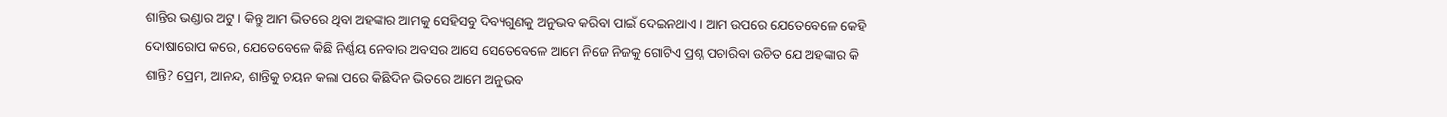ଶାନ୍ତିର ଭଣ୍ଡାର ଅଟୁ। କିନ୍ତୁ ଆମ ଭିତରେ ଥିବା ଅହଙ୍କାର ଆମକୁ ସେହିସବୁ ଦିବ୍ୟଗୁଣକୁ ଅନୁଭବ କରିବା ପାଇଁ ଦେଇନଥାଏ। ଆମ ଉପରେ ଯେତେବେଳେ କେହି ଦୋଷାରୋପ କରେ, ଯେତେବେଳେ କିଛି ନିର୍ଣ୍ଣୟ ନେବାର ଅବସର ଆସେ ସେତେବେଳେ ଆମେ ନିଜେ ନିଜକୁ ଗୋଟିଏ ପ୍ରଶ୍ନ ପଚାରିବା ଉଚିତ ଯେ ଅହଙ୍କାର କି ଶାନ୍ତି? ପ୍ରେମ, ଆନନ୍ଦ, ଶାନ୍ତିକୁ ଚୟନ କଲା ପରେ କିଛିଦିନ ଭିତରେ ଆମେ ଅନୁଭବ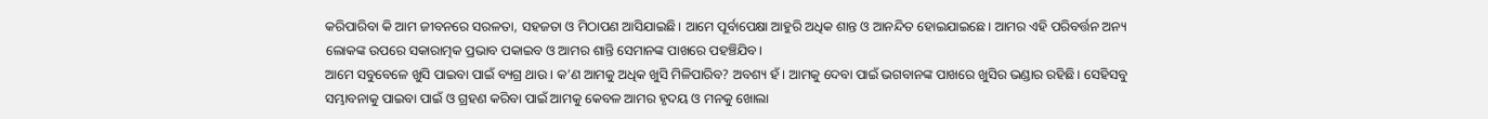କରିପାରିବା କି ଆମ ଜୀବନରେ ସରଳତା, ସହଜତା ଓ ମିଠାପଣ ଆସିଯାଇଛି। ଆମେ ପୂର୍ବାପେକ୍ଷା ଆହୁରି ଅଧିକ ଶାନ୍ତ ଓ ଆନନ୍ଦିତ ହୋଇଯାଇଛେ। ଆମର ଏହି ପରିବର୍ତ୍ତନ ଅନ୍ୟ ଲୋକଙ୍କ ଉପରେ ସକାରାତ୍ମକ ପ୍ରଭାବ ପକାଇବ ଓ ଆମର ଶାନ୍ତି ସେମାନଙ୍କ ପାଖରେ ପହଞ୍ଚିଯିବ।
ଆମେ ସବୁବେଳେ ଖୁସି ପାଇବା ପାଇଁ ବ୍ୟଗ୍ର ଥାଉ। କ’ଣ ଆମକୁ ଅଧିକ ଖୁସି ମିଳିପାରିବ? ଅବଶ୍ୟ ହଁ। ଆମକୁ ଦେବା ପାଇଁ ଭଗବାନଙ୍କ ପାଖରେ ଖୁସିର ଭଣ୍ଡାର ରହିଛି। ସେହିସବୁ ସମ୍ଭାବନାକୁ ପାଇବା ପାଇଁ ଓ ଗ୍ରହଣ କରିବା ପାଇଁ ଆମକୁ କେବଳ ଆମର ହୃଦୟ ଓ ମନକୁ ଖୋଲା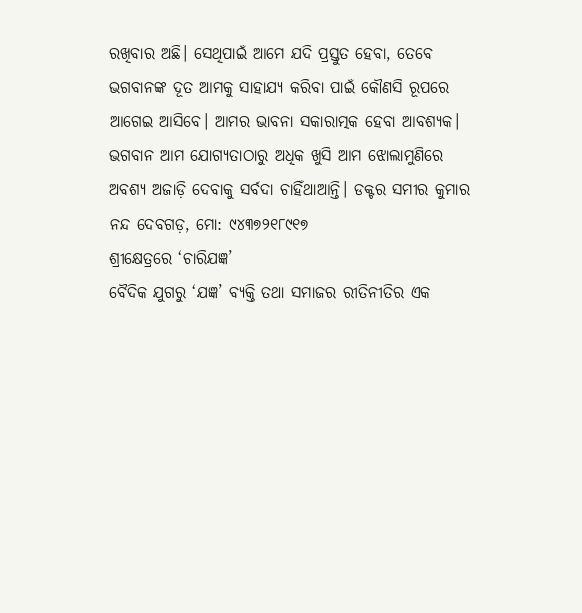ରଖିବାର ଅଛି। ସେଥିପାଇଁ ଆମେ ଯଦି ପ୍ରସ୍ତୁତ ହେବା, ତେବେ ଭଗବାନଙ୍କ ଦୂତ ଆମକୁ ସାହାଯ୍ୟ କରିବା ପାଇଁ କୌଣସି ରୂପରେ ଆଗେଇ ଆସିବେ। ଆମର ଭାବନା ସକାରାତ୍ମକ ହେବା ଆବଶ୍ୟକ। ଭଗବାନ ଆମ ଯୋଗ୍ୟତାଠାରୁ ଅଧିକ ଖୁସି ଆମ ଝୋଲାମୁଣିରେ ଅବଶ୍ୟ ଅଜାଡ଼ି ଦେବାକୁ ସର୍ବଦା ଚାହିଁଥାଆନ୍ତି। ଡକ୍ଟର ସମୀର କୁମାର ନନ୍ଦ ଦେବଗଡ଼, ମୋ: ୯୪୩୭୨୧୮୯୧୭
ଶ୍ରୀକ୍ଷେତ୍ରରେ ‘ଚାରିଯଜ୍ଞ’
ବୈଦିକ ଯୁଗରୁ ‘ଯଜ୍ଞ’ ବ୍ୟକ୍ତି ତଥା ସମାଜର ରୀତିନୀତିର ଏକ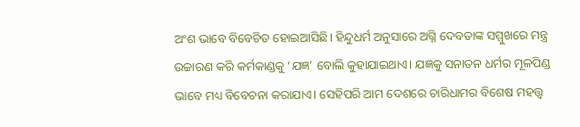ଅଂଶ ଭାବେ ବିବେଚିତ ହୋଇଆସିଛି। ହିନ୍ଦୁଧର୍ମ ଅନୁସାରେ ଅଗ୍ନି ଦେବତାଙ୍କ ସମ୍ମୁଖରେ ମନ୍ତ୍ର ଉଚ୍ଚାରଣ କରି କର୍ମକାଣ୍ଡକୁ ‘ଯଜ୍ଞ’ ବୋଲି କୁହାଯାଇଥାଏ। ଯଜ୍ଞକୁ ସନାତନ ଧର୍ମର ମୂଳପିଣ୍ଡ ଭାବେ ମଧ୍ୟ ବିବେଚନା କରାଯାଏ। ସେହିପରି ଆମ ଦେଶରେ ଚାରିଧାମର ବିଶେଷ ମହତ୍ତ୍ୱ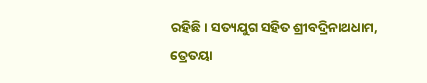ରହିଛି। ସତ୍ୟଯୁଗ ସହିତ ଶ୍ରୀବଦ୍ରିନାଥଧାମ, ତ୍ରେତୟା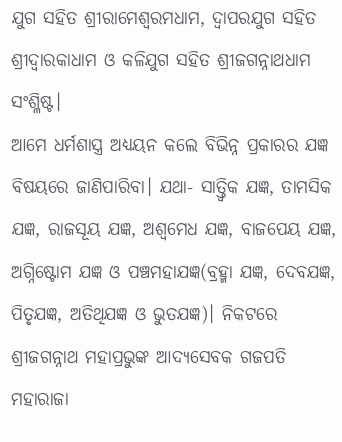ଯୁଗ ସହିତ ଶ୍ରୀରାମେଶ୍ୱରମଧାମ, ଦ୍ୱାପରଯୁଗ ସହିତ ଶ୍ରୀଦ୍ୱାରକାଧାମ ଓ କଳିଯୁଗ ସହିତ ଶ୍ରୀଜଗନ୍ନାଥଧାମ ସଂଶ୍ଳିଷ୍ଟ।
ଆମେ ଧର୍ମଶାସ୍ତ୍ର ଅଧ୍ୟୟନ କଲେ ବିଭିନ୍ନ ପ୍ରକାରର ଯଜ୍ଞ ବିଷୟରେ ଜାଣିପାରିବା। ଯଥା- ସାତ୍ତ୍ୱିକ ଯଜ୍ଞ, ତାମସିକ ଯଜ୍ଞ, ରାଜସୂୟ ଯଜ୍ଞ, ଅଶ୍ୱମେଧ ଯଜ୍ଞ, ବାଜପେୟ ଯଜ୍ଞ, ଅଗ୍ନିଷ୍ଟୋମ ଯଜ୍ଞ ଓ ପଞ୍ଚମହାଯଜ୍ଞ(ବ୍ରହ୍ମା ଯଜ୍ଞ, ଦେବଯଜ୍ଞ, ପିତୃଯଜ୍ଞ, ଅତିଥିଯଜ୍ଞ ଓ ଭୁତଯଜ୍ଞ)। ନିକଟରେ ଶ୍ରୀଜଗନ୍ନାଥ ମହାପ୍ରଭୁଙ୍କ ଆଦ୍ୟସେବକ ଗଜପତି ମହାରାଜା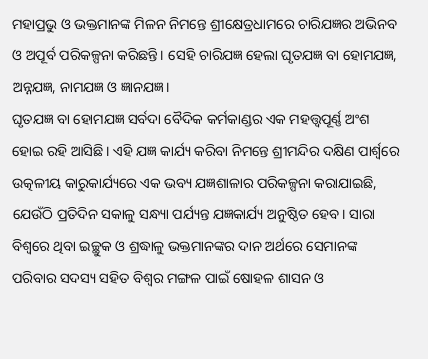ମହାପ୍ରଭୁ ଓ ଭକ୍ତମାନଙ୍କ ମିଳନ ନିମନ୍ତେ ଶ୍ରୀକ୍ଷେତ୍ରଧାମରେ ଚାରିଯଜ୍ଞର ଅଭିନବ ଓ ଅପୂର୍ବ ପରିକଳ୍ପନା କରିଛନ୍ତି। ସେହି ଚାରିଯଜ୍ଞ ହେଲା ଘୃତଯଜ୍ଞ ବା ହୋମଯଜ୍ଞ, ଅନ୍ନଯଜ୍ଞ, ନାମଯଜ୍ଞ ଓ ଜ୍ଞାନଯଜ୍ଞ।
ଘୃତଯଜ୍ଞ ବା ହୋମଯଜ୍ଞ ସର୍ବଦା ବୈଦିକ କର୍ମକାଣ୍ଡର ଏକ ମହତ୍ତ୍ୱପୂର୍ଣ୍ଣ ଅଂଶ ହୋଇ ରହି ଆସିଛି। ଏହି ଯଜ୍ଞ କାର୍ଯ୍ୟ କରିବା ନିମନ୍ତେ ଶ୍ରୀମନ୍ଦିର ଦକ୍ଷିଣ ପାର୍ଶ୍ବରେ ଉତ୍କଳୀୟ କାରୁକାର୍ଯ୍ୟରେ ଏକ ଭବ୍ୟ ଯଜ୍ଞଶାଳାର ପରିକଳ୍ପନା କରାଯାଇଛି, ଯେଉଁଠି ପ୍ରତିଦିନ ସକାଳୁ ସନ୍ଧ୍ୟା ପର୍ଯ୍ୟନ୍ତ ଯଜ୍ଞକାର୍ଯ୍ୟ ଅନୁଷ୍ଠିତ ହେବ। ସାରା ବିଶ୍ୱରେ ଥିବା ଇଚ୍ଛୁକ ଓ ଶ୍ରଦ୍ଧାଳୁ ଭକ୍ତମାନଙ୍କର ଦାନ ଅର୍ଥରେ ସେମାନଙ୍କ ପରିବାର ସଦସ୍ୟ ସହିତ ବିଶ୍ୱର ମଙ୍ଗଳ ପାଇଁ ଷୋହଳ ଶାସନ ଓ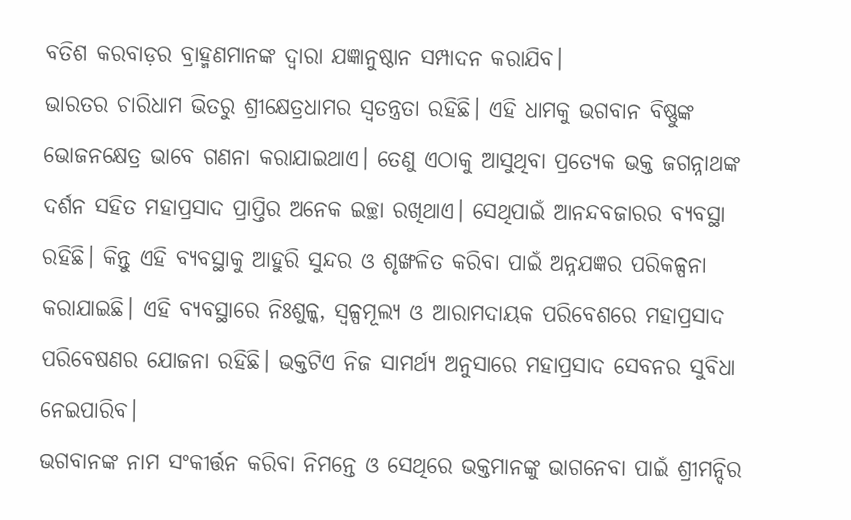ବତିଶ କରବାଡ଼ର ବ୍ରାହ୍ମଣମାନଙ୍କ ଦ୍ୱାରା ଯଜ୍ଞାନୁଷ୍ଠାନ ସମ୍ପାଦନ କରାଯିବ।
ଭାରତର ଚାରିଧାମ ଭିତରୁ ଶ୍ରୀକ୍ଷେତ୍ରଧାମର ସ୍ୱତନ୍ତ୍ରତା ରହିଛି। ଏହି ଧାମକୁ ଭଗବାନ ବିଷ୍ଣୁଙ୍କ ଭୋଜନକ୍ଷେତ୍ର ଭାବେ ଗଣନା କରାଯାଇଥାଏ। ତେଣୁ ଏଠାକୁ ଆସୁଥିବା ପ୍ରତ୍ୟେକ ଭକ୍ତ ଜଗନ୍ନାଥଙ୍କ ଦର୍ଶନ ସହିତ ମହାପ୍ରସାଦ ପ୍ରାପ୍ତିର ଅନେକ ଇଚ୍ଛା ରଖିଥାଏ। ସେଥିପାଇଁ ଆନନ୍ଦବଜାରର ବ୍ୟବସ୍ଥା ରହିଛି। କିନ୍ତୁ ଏହି ବ୍ୟବସ୍ଥାକୁ ଆହୁରି ସୁନ୍ଦର ଓ ଶୃଙ୍ଖଳିତ କରିବା ପାଇଁ ଅନ୍ନଯଜ୍ଞର ପରିକଳ୍ପନା କରାଯାଇଛି। ଏହି ବ୍ୟବସ୍ଥାରେ ନିଃଶୁଳ୍କ, ସ୍ୱଳ୍ପମୂଲ୍ୟ ଓ ଆରାମଦାୟକ ପରିବେଶରେ ମହାପ୍ରସାଦ ପରିବେଷଣର ଯୋଜନା ରହିଛି। ଭକ୍ତଟିଏ ନିଜ ସାମର୍ଥ୍ୟ ଅନୁସାରେ ମହାପ୍ରସାଦ ସେବନର ସୁବିଧା ନେଇପାରିବ।
ଭଗବାନଙ୍କ ନାମ ସଂକୀର୍ତ୍ତନ କରିବା ନିମନ୍ତେ ଓ ସେଥିରେ ଭକ୍ତମାନଙ୍କୁ ଭାଗନେବା ପାଇଁ ଶ୍ରୀମନ୍ଦିର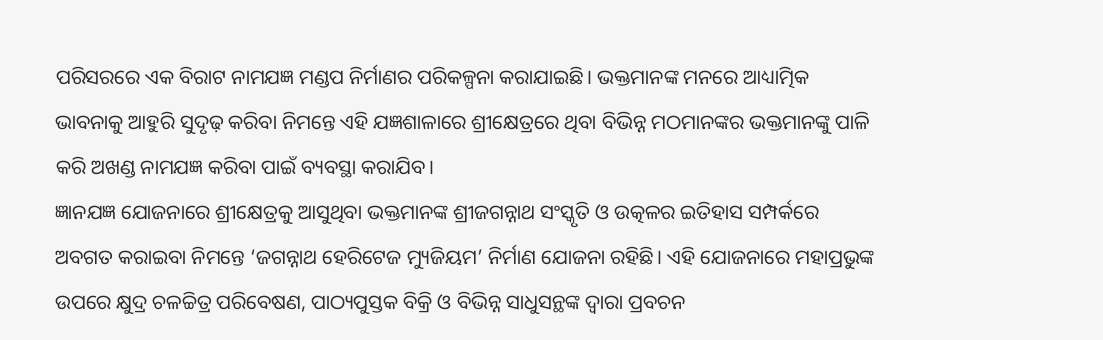ପରିସରରେ ଏକ ବିରାଟ ନାମଯଜ୍ଞ ମଣ୍ଡପ ନିର୍ମାଣର ପରିକଳ୍ପନା କରାଯାଇଛି। ଭକ୍ତମାନଙ୍କ ମନରେ ଆଧ୍ୟାତ୍ମିକ ଭାବନାକୁ ଆହୁରି ସୁଦୃଢ଼ କରିବା ନିମନ୍ତେ ଏହି ଯଜ୍ଞଶାଳାରେ ଶ୍ରୀକ୍ଷେତ୍ରରେ ଥିବା ବିଭିନ୍ନ ମଠମାନଙ୍କର ଭକ୍ତମାନଙ୍କୁ ପାଳି କରି ଅଖଣ୍ଡ ନାମଯଜ୍ଞ କରିବା ପାଇଁ ବ୍ୟବସ୍ଥା କରାଯିବ।
ଜ୍ଞାନଯଜ୍ଞ ଯୋଜନାରେ ଶ୍ରୀକ୍ଷେତ୍ରକୁ ଆସୁଥିବା ଭକ୍ତମାନଙ୍କ ଶ୍ରୀଜଗନ୍ନାଥ ସଂସ୍କୃତି ଓ ଉତ୍କଳର ଇତିହାସ ସମ୍ପର୍କରେ ଅବଗତ କରାଇବା ନିମନ୍ତେ ‘ଜଗନ୍ନାଥ ହେରିଟେଜ ମ୍ୟୁଜିୟମ’ ନିର୍ମାଣ ଯୋଜନା ରହିଛି। ଏହି ଯୋଜନାରେ ମହାପ୍ରଭୁଙ୍କ ଉପରେ କ୍ଷୁଦ୍ର ଚଳଚ୍ଚିତ୍ର ପରିବେଷଣ, ପାଠ୍ୟପୁସ୍ତକ ବିକ୍ରି ଓ ବିଭିନ୍ନ ସାଧୁସନ୍ଥଙ୍କ ଦ୍ୱାରା ପ୍ରବଚନ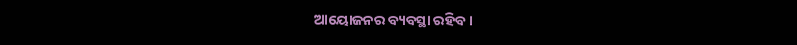ଆୟୋଜନର ବ୍ୟବସ୍ଥା ରହିବ।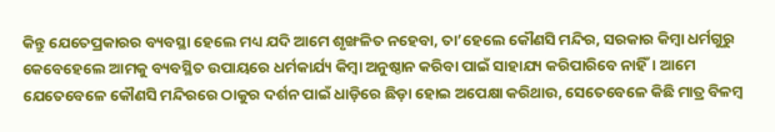କିନ୍ତୁ ଯେତେପ୍ରକାରର ବ୍ୟବସ୍ଥା ହେଲେ ମଧ୍ୟ ଯଦି ଆମେ ଶୃଙ୍ଖଳିତ ନହେବା, ତା’ହେଲେ କୌଣସି ମନ୍ଦିର, ସରକାର କିମ୍ୱା ଧର୍ମଗୁରୁ କେବେହେଲେ ଆମକୁ ବ୍ୟବସ୍ଥିତ ଉପାୟରେ ଧର୍ମକାର୍ଯ୍ୟ କିମ୍ୱା ଅନୁଷ୍ଠାନ କରିବା ପାଇଁ ସାହାଯ୍ୟ କରିପାରିବେ ନାହିଁ। ଆମେ ଯେତେବେଳେ କୌଣସି ମନ୍ଦିରରେ ଠାକୁର ଦର୍ଶନ ପାଇଁ ଧାଡ଼ିରେ ଛିଡ଼ା ହୋଇ ଅପେକ୍ଷା କରିଥାଉ, ସେତେବେଳେ କିଛି ମାତ୍ର ବିଳମ୍ୱ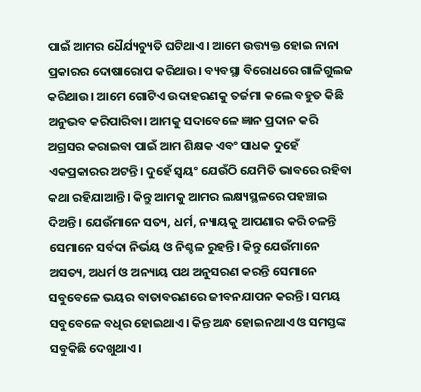ପାଇଁ ଆମର ଧୈର୍ଯ୍ୟଚ୍ୟୁତି ଘଟିଥାଏ। ଆମେ ଉତ୍ତ୍ୟକ୍ତ ହୋଇ ନାନା ପ୍ରକାରର ଦୋଷାରୋପ କରିଥାଉ। ବ୍ୟବସ୍ଥା ବିରୋଧରେ ଗାଳିଗୁଲଜ କରିଥାଉ। ଆମେ ଗୋଟିଏ ଉଦାହରଣକୁ ତର୍ଜମା କଲେ ବହୁତ କିଛି ଅନୁଭବ କରିପାରିବା। ଆମକୁ ସଦାବେଳେ ଜ୍ଞାନ ପ୍ରଦାନ କରି ଅଗ୍ରସର କରାଇବା ପାଇଁ ଆମ ଶିକ୍ଷକ ଏବଂ ସାଧକ ଦୁହେଁ ଏକପ୍ରକାରର ଅଟନ୍ତି। ଦୁହେଁ ସ୍ୱୟଂ ଯେଉଁଠି ଯେମିତି ଭାବରେ ରହିବା କଥା ରହିଯାଆନ୍ତି। କିନ୍ତୁ ଆମକୁ ଆମର ଲକ୍ଷ୍ୟସ୍ଥଳରେ ପହଞ୍ଚାଇ ଦିଅନ୍ତି। ଯେଉଁମାନେ ସତ୍ୟ, ଧର୍ମ, ନ୍ୟାୟକୁ ଆପଣାର କରି ଚଳନ୍ତି ସେମାନେ ସର୍ବଦା ନିର୍ଭୟ ଓ ନିଶ୍ଚଳ ରୁହନ୍ତି। କିନ୍ତୁ ଯେଉଁମାନେ ଅସତ୍ୟ, ଅଧର୍ମ ଓ ଅନ୍ୟାୟ ପଥ ଅନୁସରଣ କରନ୍ତି ସେମାନେ ସବୁବେଳେ ଭୟର ବାତାବରଣରେ ଜୀବନଯାପନ କରନ୍ତି। ସମୟ ସବୁବେଳେ ବଧିର ହୋଇଥାଏ। କିନ୍ତ ଅନ୍ଧ ହୋଇନଥାଏ ଓ ସମସ୍ତଙ୍କ ସବୁକିଛି ଦେଖୁଥାଏ।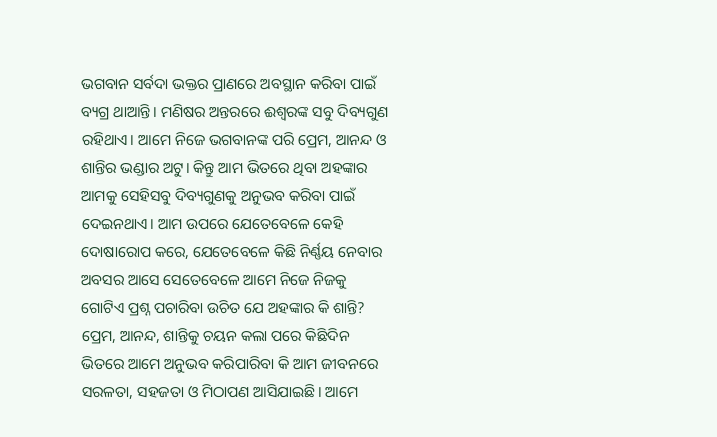ଭଗବାନ ସର୍ବଦା ଭକ୍ତର ପ୍ରାଣରେ ଅବସ୍ଥାନ କରିବା ପାଇଁ ବ୍ୟଗ୍ର ଥାଆନ୍ତି। ମଣିଷର ଅନ୍ତରରେ ଈଶ୍ୱରଙ୍କ ସବୁ ଦିବ୍ୟଗୁଣ ରହିଥାଏ। ଆମେ ନିଜେ ଭଗବାନଙ୍କ ପରି ପ୍ରେମ, ଆନନ୍ଦ ଓ ଶାନ୍ତିର ଭଣ୍ଡାର ଅଟୁ। କିନ୍ତୁ ଆମ ଭିତରେ ଥିବା ଅହଙ୍କାର ଆମକୁ ସେହିସବୁ ଦିବ୍ୟଗୁଣକୁ ଅନୁଭବ କରିବା ପାଇଁ ଦେଇନଥାଏ। ଆମ ଉପରେ ଯେତେବେଳେ କେହି ଦୋଷାରୋପ କରେ, ଯେତେବେଳେ କିଛି ନିର୍ଣ୍ଣୟ ନେବାର ଅବସର ଆସେ ସେତେବେଳେ ଆମେ ନିଜେ ନିଜକୁ ଗୋଟିଏ ପ୍ରଶ୍ନ ପଚାରିବା ଉଚିତ ଯେ ଅହଙ୍କାର କି ଶାନ୍ତି? ପ୍ରେମ, ଆନନ୍ଦ, ଶାନ୍ତିକୁ ଚୟନ କଲା ପରେ କିଛିଦିନ ଭିତରେ ଆମେ ଅନୁଭବ କରିପାରିବା କି ଆମ ଜୀବନରେ ସରଳତା, ସହଜତା ଓ ମିଠାପଣ ଆସିଯାଇଛି। ଆମେ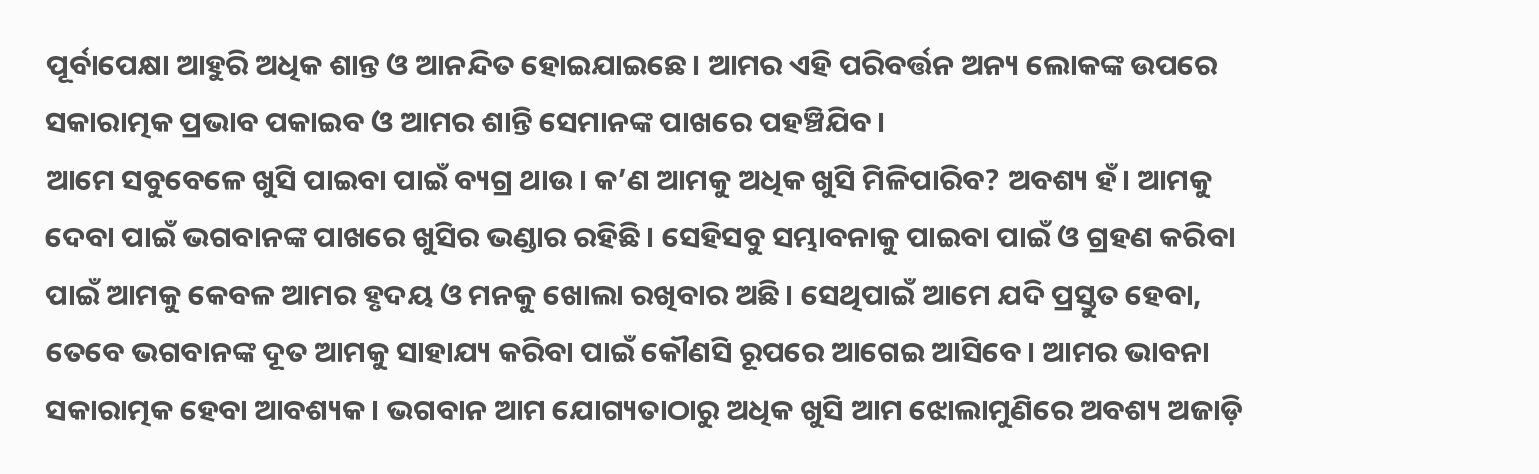ପୂର୍ବାପେକ୍ଷା ଆହୁରି ଅଧିକ ଶାନ୍ତ ଓ ଆନନ୍ଦିତ ହୋଇଯାଇଛେ। ଆମର ଏହି ପରିବର୍ତ୍ତନ ଅନ୍ୟ ଲୋକଙ୍କ ଉପରେ ସକାରାତ୍ମକ ପ୍ରଭାବ ପକାଇବ ଓ ଆମର ଶାନ୍ତି ସେମାନଙ୍କ ପାଖରେ ପହଞ୍ଚିଯିବ।
ଆମେ ସବୁବେଳେ ଖୁସି ପାଇବା ପାଇଁ ବ୍ୟଗ୍ର ଥାଉ। କ’ଣ ଆମକୁ ଅଧିକ ଖୁସି ମିଳିପାରିବ? ଅବଶ୍ୟ ହଁ। ଆମକୁ ଦେବା ପାଇଁ ଭଗବାନଙ୍କ ପାଖରେ ଖୁସିର ଭଣ୍ଡାର ରହିଛି। ସେହିସବୁ ସମ୍ଭାବନାକୁ ପାଇବା ପାଇଁ ଓ ଗ୍ରହଣ କରିବା ପାଇଁ ଆମକୁ କେବଳ ଆମର ହୃଦୟ ଓ ମନକୁ ଖୋଲା ରଖିବାର ଅଛି। ସେଥିପାଇଁ ଆମେ ଯଦି ପ୍ରସ୍ତୁତ ହେବା, ତେବେ ଭଗବାନଙ୍କ ଦୂତ ଆମକୁ ସାହାଯ୍ୟ କରିବା ପାଇଁ କୌଣସି ରୂପରେ ଆଗେଇ ଆସିବେ। ଆମର ଭାବନା ସକାରାତ୍ମକ ହେବା ଆବଶ୍ୟକ। ଭଗବାନ ଆମ ଯୋଗ୍ୟତାଠାରୁ ଅଧିକ ଖୁସି ଆମ ଝୋଲାମୁଣିରେ ଅବଶ୍ୟ ଅଜାଡ଼ି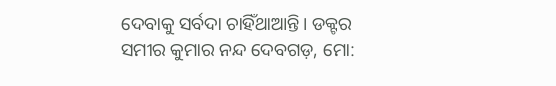ଦେବାକୁ ସର୍ବଦା ଚାହିଁଥାଆନ୍ତି। ଡକ୍ଟର ସମୀର କୁମାର ନନ୍ଦ ଦେବଗଡ଼, ମୋ: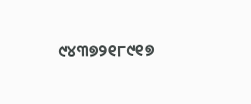୯୪୩୭୨୧୮୯୧୭